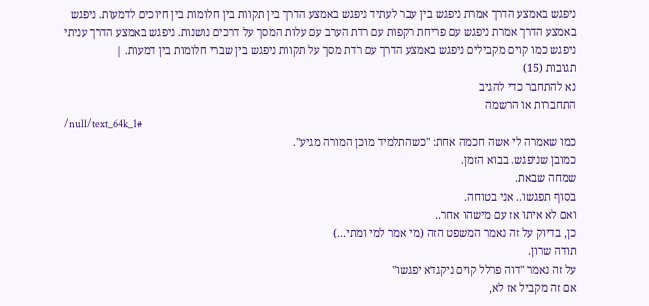ניפגש באמצע הדרך אמרת ניפגש בין עבר לעתיד ניפגש באמצע הדרך בין תקוות בין חלומות בין חיוכים לדמעות. ניפגש באמצע הדרך אמרת ניפגש עם פריחת רקפות עם רדת הערב עם עלות המסך על דרכים נושנות. ניפגש באמצע הדרך עניתי ניפגש כמו קוים מקבילים ניפגש באמצע הדרך עם רדת מסך על תקוות ניפגש בין שברי חלומות בין דמעות. |
תגובות (15)
נא להתחבר כדי להגיב
התחברות או הרשמה
/null/text_64k_1#
כמו שאמרה לי אשה חכמה אחת: "כשהתלמיד מוכן המורה מגיע".
כמובן שניפגש. בבוא הזמן.
שמחה שבאת.
בסוף תפגשו.. אני בטוחה.
ואם לא איתו אז עם מישהו אחר..
כן, בדיוק על זה נאמר המשפט הזה (מי אמר למי ומתי...)
תודה שרון.
על זה נאמר "דוה פרלל קוים ניקגדא יפגשו"
אם זה מקביל אז לא,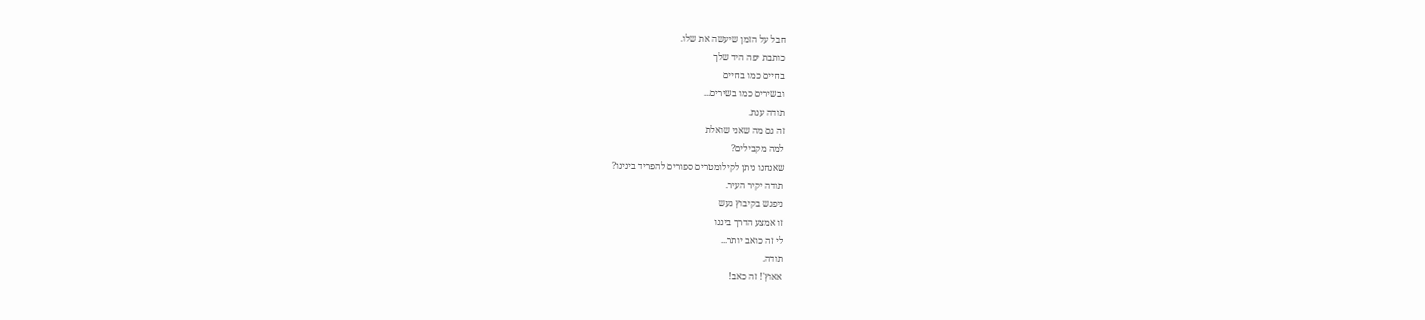חבל על הזמן שיעשה את שלו.
כותבת יפה היד שלך
בחיים כמו בחיים
ובשירים כמו בשירים...
תודה ענת.
זה גם מה שאני שואלת
למה מקבילים?
שאנחנו ניתן לקילומטרים ספורים להפריד בינינו?
תודה יקיר העיר.
ניפגש בקיבוץ געש
זו אמצע הדרך ביננו
לי זה כואב יותר...
תודה.
אאוץ'! זה כאב!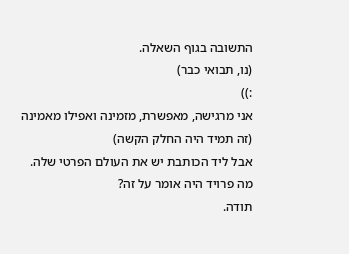התשובה בגוף השאלה.
(נו, תבואי כבר)
:))
אני מרגישה, מאפשרת, מזמינה ואפילו מאמינה (זה תמיד היה החלק הקשה)
אבל ליד הכותבת יש את העולם הפרטי שלה.
מה פרויד היה אומר על זה?
תודה.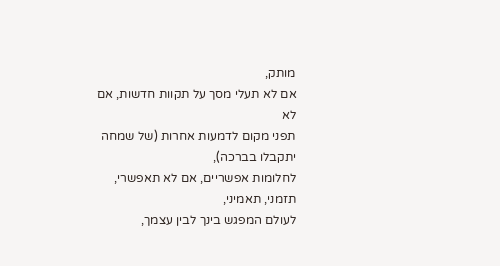מותק,
אם לא תעלי מסך על תקוות חדשות, אם לא
תפני מקום לדמעות אחרות (של שמחה יתקבלו בברכה),
לחלומות אפשריים, אם לא תאפשרי, תזמני, תאמיני,
לעולם המפגש בינך לבין עצמך,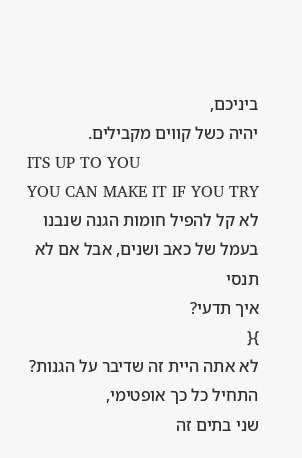ביניכם,
יהיה כשל קווים מקבילים.
ITS UP TO YOU
YOU CAN MAKE IT IF YOU TRY
לא קל להפיל חומות הגנה שנבנו
בעמל של כאב ושנים, אבל אם לא תנסי
איך תדעי?
}{
לא אתה היית זה שדיבר על הגנות?
התחיל כל כך אופטימי,
שני בתים זה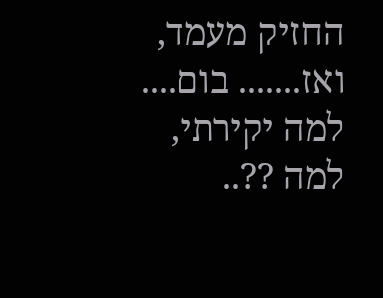החזיק מעמד,
ואז....... בום....
למה יקירתי, למה ??..